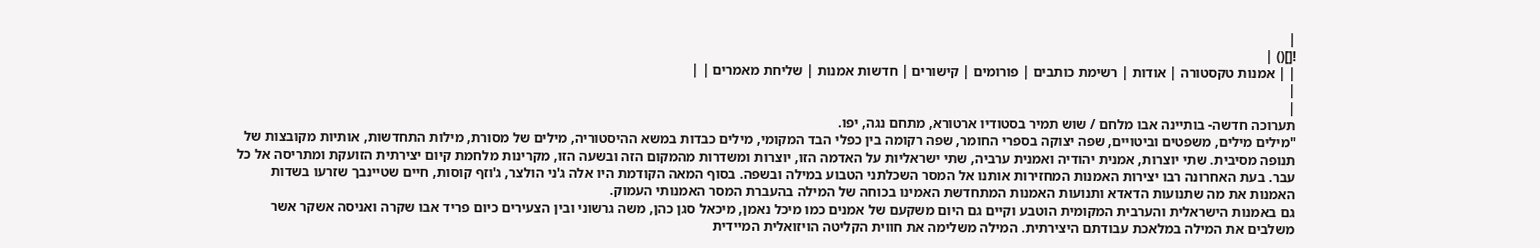|
![]() |
| | אמנות טקסטורה | אודות | רשימת כותבים | פורומים | קישורים | חדשות אמנות | שליחת מאמרים | |
|
|
תערוכה חדשה- בותיינה אבו מלחם / שוש תמיר בסטודיו ארטורא, מתחם נגה, יפו.
"מילים מילים, משפטים וביטויים, שפה יצוקה בספרי החומר, שפה רקומה בין כפלי הבד המקומי, מילים כבדות במשא ההיסטוריה, מילים של מסורת, מילות התחדשות, אותיות מקובצות של תנופה מסיבית. שתי יוצרות, אמנית יהודיה ואמנית ערביה, שתי ישראליות על האדמה הזו, יוצרות ומשדרות מהמקום הזה ובשעה הזו, מקרינות מלחמת קיום יצירתית הזועקת ומתריסה אל כל עבר. בעת האחרונה רבו יצירות האמנות המחזירות אותנו אל המסר השכלתני הטבוע במילה ובשפה. בסוף המאה הקודמת היו אלה ג'ני הולצר, ג'וזף קוסות, חיים שטיינבך שזרעו בשדות האמנות את מה שתנועות הדאדא ותנועות האמנות המתחדשת האמינו בכוחה של המילה בהעברת המסר האמנותי העמוק.
גם באמנות הישראלית והערבית המקומית הוטבע וקיים גם היום משקעם של אמנים כמו מיכל נאמן, מיכאל סגן כהן, משה גרשוני ובין הצעירים כיום פריד אבו שקרה ואניסה אשקר אשר משלבים את המילה במלאכת עבודתם היצירתית. המילה משלימה את חווית הקליטה הויזואלית המיידית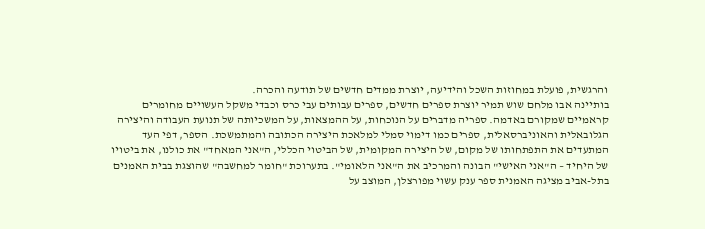והרגשית, פועלת במחוזות השכל והידיעה, יוצרת ממדים חדשים של תודעה והכרה.
בותיינה אבו מלחם שוש תמיר יוצרת ספרים חדשים, ספרים עבותים עבי כרס וכבדי משקל העשויים מחומרים קראמיים שמקורם באדמה. ספריה מדברים על הנוכחות, על ההמצאות, על המשכיותה של תנועת העבודה והיצירה הגלובאלית והאוניברסאלית, ספרים כמו דימוי סמלי למלאכת היצירה הכתובה והמתמשכת. הספר, דפי העד המתעדים את התפתחותו של מקום, של היצירה המקומית, של הביטוי הכללי, ה"אני המאחד" את כולנו, את ביטויו של היחיד – ה"אני האישי" הבונה והמרכיב את ה"אני הלאומי". בתערוכת "חומר למחשבה" שהוצגת בבית האמנים בתל-אביב מציגה האמנית ספר ענק עשוי מפורצלן, המוצב על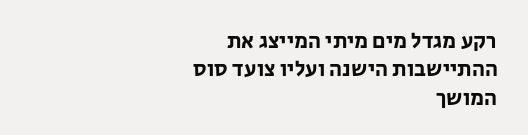רקע מגדל מים מיתי המייצג את ההתיישבות הישנה ועליו צועד סוס המושך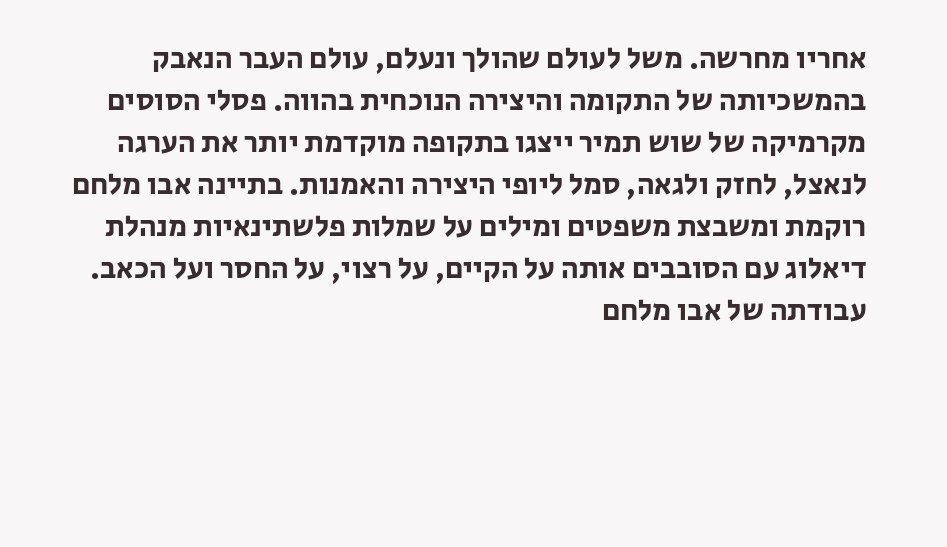אחריו מחרשה. משל לעולם שהולך ונעלם, עולם העבר הנאבק בהמשכיותה של התקומה והיצירה הנוכחית בהווה. פסלי הסוסים מקרמיקה של שוש תמיר ייצגו בתקופה מוקדמת יותר את הערגה לנאצל, לחזק ולגאה, סמל ליופי היצירה והאמנות. בתיינה אבו מלחם רוקמת ומשבצת משפטים ומילים על שמלות פלשתינאיות מנהלת דיאלוג עם הסובבים אותה על הקיים, על רצוי, על החסר ועל הכאב. עבודתה של אבו מלחם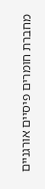מחברת חומרים פיסיים אורגניים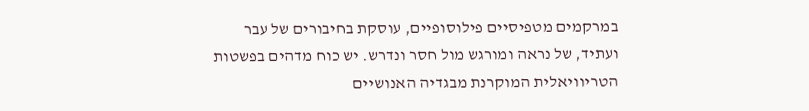במרקמים מטפיסיים פילוסופיים, עוסקת בחיבורים של עבר ועתיד, של נראה ומורגש מול חסר ונדרש. יש כוח מדהים בפשטות הטריוויאלית המוקרנת מבגדיה האנושיים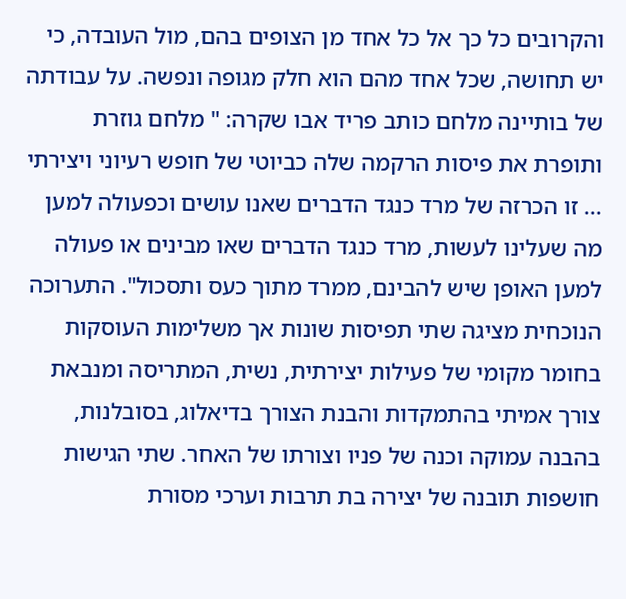והקרובים כל כך אל כל אחד מן הצופים בהם, מול העובדה, כי יש תחושה, שכל אחד מהם הוא חלק מגופה ונפשה. על עבודתה של בותיינה מלחם כותב פריד אבו שקרה: " מלחם גוזרת ותופרת את פיסות הרקמה שלה כביוטי של חופש רעיוני ויצירתי ... זו הכרזה של מרד כנגד הדברים שאנו עושים וכפעולה למען מה שעלינו לעשות, מרד כנגד הדברים שאו מבינים או פעולה למען האופן שיש להבינם, ממרד מתוך כעס ותסכול". התערוכה הנוכחית מציגה שתי תפיסות שונות אך משלימות העוסקות בחומר מקומי של פעילות יצירתית, נשית, המתריסה ומנבאת צורך אמיתי בהתמקדות והבנת הצורך בדיאלוג, בסובלנות, בהבנה עמוקה וכנה של פניו וצורתו של האחר. שתי הגישות חושפות תובנה של יצירה בת תרבות וערכי מסורת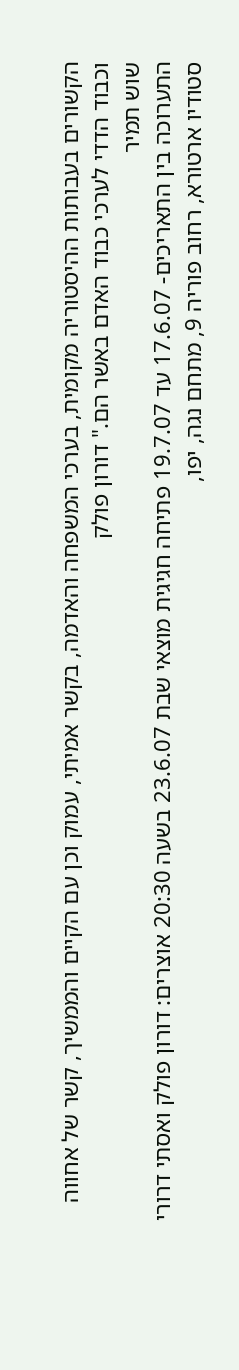הקשורים בעבותות ההיסטוריה מקומית, בערכי המשפחה והאדמה, בקשר אמיתי, עמוק וכן עם הקיים והממשיך, קשר של אחווה וכבוד הדדי לערכי כבוד האדם באשר הם." דורון פולק
שוש תמיר
התערוכה בין התאריכים- 17.6.07 עד 19.7.07 פתיחה חגיגית מוצאי שבת 23.6.07 בשעה 20:30 אוצרים: דורון פולק ואסתי דרורי
סטודיו ארטורא, רחוב פוריה 9, מתחם נגה, יפו,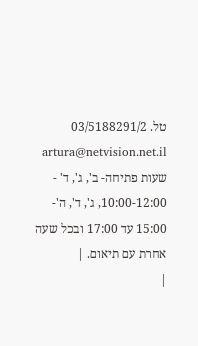טל. 03/5188291/2 artura@netvision.net.il שעות פתיחה- ב', ג', ד' - 10:00-12:00, ג', ד', ה'- 15:00 עד 17:00 ובכל שעה אחרת עם תיאום. |
|